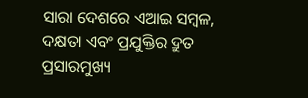ସାରା ଦେଶରେ ଏଆଇ ସମ୍ବଳ, ଦକ୍ଷତା ଏବଂ ପ୍ରଯୁକ୍ତିର ଦ୍ରୁତ ପ୍ରସାରମୁଖ୍ୟ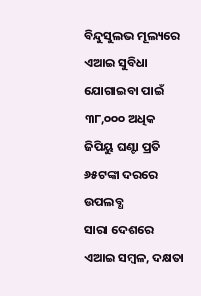ବିନ୍ଦୁସୁଲଭ ମୂଲ୍ୟରେ ଏଆଇ ସୁବିଧା ଯୋଗାଇବା ପାଇଁ ୩୮,୦୦୦ ଅଧିକ ଜିପିୟୁ ଘଣ୍ଟା ପ୍ରତି ୬୫ଟଙ୍କା ଦରରେ ଉପଲବ୍ଧ
ସାରା ଦେଶରେ ଏଆଇ ସମ୍ବଳ, ଦକ୍ଷତା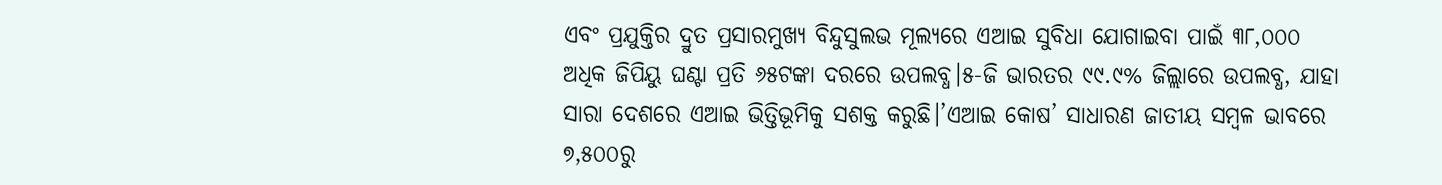ଏବଂ ପ୍ରଯୁକ୍ତିର ଦ୍ରୁତ ପ୍ରସାରମୁଖ୍ୟ ବିନ୍ଦୁସୁଲଭ ମୂଲ୍ୟରେ ଏଆଇ ସୁବିଧା ଯୋଗାଇବା ପାଇଁ ୩୮,୦୦୦ ଅଧିକ ଜିପିୟୁ ଘଣ୍ଟା ପ୍ରତି ୬୫ଟଙ୍କା ଦରରେ ଉପଲବ୍ଧ।୫-ଜି ଭାରତର ୯୯.୯% ଜିଲ୍ଲାରେ ଉପଲବ୍ଧ, ଯାହା ସାରା ଦେଶରେ ଏଆଇ ଭିତ୍ତିଭୂମିକୁ ସଶକ୍ତ କରୁଛି।’ଏଆଇ କୋଷ’ ସାଧାରଣ ଜାତୀୟ ସମ୍ବଳ ଭାବରେ ୭,୫୦୦ରୁ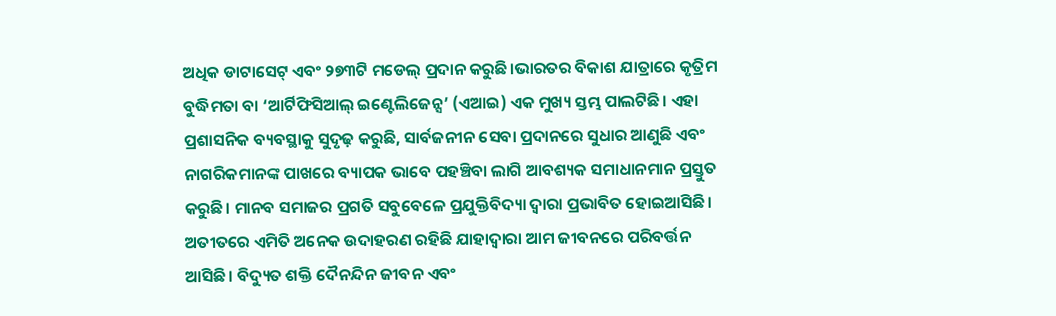ଅଧିକ ଡାଟାସେଟ୍ ଏବଂ ୨୭୩ଟି ମଡେଲ୍ ପ୍ରଦାନ କରୁଛି।ଭାରତର ବିକାଶ ଯାତ୍ରାରେ କୃତ୍ରିମ ବୁଦ୍ଧିମତା ବା ‘ଆର୍ଟିଫିସିଆଲ୍ ଇଣ୍ଟେଲିଜେନ୍ସ’ (ଏଆଇ) ଏକ ମୁଖ୍ୟ ସ୍ତମ୍ଭ ପାଲଟିଛି। ଏହା ପ୍ରଶାସନିକ ବ୍ୟବସ୍ଥାକୁ ସୁଦୃଢ଼ କରୁଛି, ସାର୍ବଜନୀନ ସେବା ପ୍ରଦାନରେ ସୁଧାର ଆଣୁଛି ଏବଂ ନାଗରିକମାନଙ୍କ ପାଖରେ ବ୍ୟାପକ ଭାବେ ପହଞ୍ଚିବା ଲାଗି ଆବଶ୍ୟକ ସମାଧାନମାନ ପ୍ରସ୍ତୁତ କରୁଛି। ମାନବ ସମାଜର ପ୍ରଗତି ସବୁବେଳେ ପ୍ରଯୁକ୍ତିବିଦ୍ୟା ଦ୍ୱାରା ପ୍ରଭାବିତ ହୋଇଆସିଛି। ଅତୀତରେ ଏମିତି ଅନେକ ଉଦାହରଣ ରହିଛି ଯାହାଦ୍ୱାରା ଆମ ଜୀବନରେ ପରିବର୍ତ୍ତନ ଆସିଛି। ବିଦ୍ୟୁତ ଶକ୍ତି ଦୈନନ୍ଦିନ ଜୀବନ ଏବଂ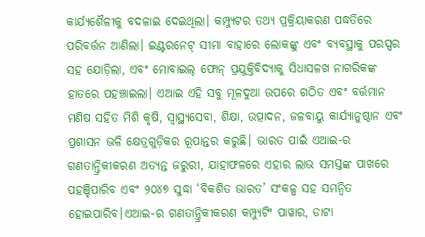କାର୍ଯ୍ୟଶୈଳୀକୁ ବଦଳାଇ ଦେଇଥିଲା। କମ୍ପ୍ୟୁଟର ତଥ୍ୟ ପ୍ରକ୍ରିୟାକରଣ ପଦ୍ଧତିରେ ପରିବର୍ତ୍ତନ ଆଣିଲା। ଇଣ୍ଟରନେଟ୍ ସୀମା ବାହାରେ ଲୋକଙ୍କୁ ଏବଂ ବ୍ୟବସ୍ଥାକୁ ପରସ୍ପର ସହ ଯୋଡ଼ିଲା, ଏବଂ ମୋବାଇଲ୍ ଫୋନ୍ ପ୍ରଯୁକ୍ତିବିଦ୍ୟାକୁ ସିଧାସଳଖ ନାଗରିକଙ୍କ ହାତରେ ପହଞ୍ଚାଇଲା। ଏଆଇ ଏହି ସବୁ ମୂଳଦୁଆ ଉପରେ ଗଠିତ ଏବଂ ବର୍ତ୍ତମାନ ମଣିଷ ସହିତ ମିଶି କୃଷି, ସ୍ୱାସ୍ଥ୍ୟସେବା, ଶିକ୍ଷା, ଉତ୍ପାଦନ, ଜଳବାୟୁ କାର୍ଯ୍ୟାନୁଷ୍ଠାନ ଏବଂ ପ୍ରଶାସନ ଭଳି କ୍ଷେତ୍ରଗୁଡ଼ିକର ରୂପାନ୍ତର କରୁଛି। ଭାରତ ପାଇଁ ଏଆଇ-ର ଗଣତାନ୍ତ୍ରିକୀକରଣ ଅତ୍ୟନ୍ତ ଜରୁରୀ, ଯାହାଫଳରେ ଏହାର ଲାଭ ସମସ୍ତଙ୍କ ପାଖରେ ପହଞ୍ଚିପାରିବ ଏବଂ ୨୦୪୭ ସୁଦ୍ଧା ‘ବିକଶିତ ଭାରତ’ ସଂକଳ୍ପ ସହ ସମନ୍ୱିତ ହୋଇପାରିବ।ଏଆଇ-ର ଗଣତାନ୍ତ୍ରିକୀକରଣ କମ୍ପ୍ୟୁଟିଂ ପାୱାର, ଡାଟା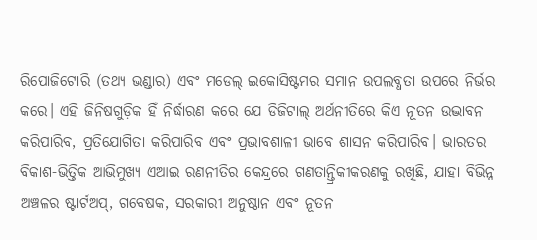ରିପୋଜିଟୋରି (ତଥ୍ୟ ଭଣ୍ଡାର) ଏବଂ ମଡେଲ୍ ଇକୋସିଷ୍ଟମର ସମାନ ଉପଲବ୍ଧତା ଉପରେ ନିର୍ଭର କରେ। ଏହି ଜିନିଷଗୁଡ଼ିକ ହିଁ ନିର୍ଦ୍ଧାରଣ କରେ ଯେ ଡିଜିଟାଲ୍ ଅର୍ଥନୀତିରେ କିଏ ନୂତନ ଉଦ୍ଭାବନ କରିପାରିବ, ପ୍ରତିଯୋଗିତା କରିପାରିବ ଏବଂ ପ୍ରଭାବଶାଳୀ ଭାବେ ଶାସନ କରିପାରିବ। ଭାରତର ବିକାଶ-ଭିତ୍ତିକ ଆଭିମୁଖ୍ୟ ଏଆଇ ରଣନୀତିର କେନ୍ଦ୍ରରେ ଗଣତାନ୍ତ୍ରିକୀକରଣକୁ ରଖିଛି, ଯାହା ବିଭିନ୍ନ ଅଞ୍ଚଳର ଷ୍ଟାର୍ଟଅପ୍, ଗବେଷକ, ସରକାରୀ ଅନୁଷ୍ଠାନ ଏବଂ ନୂତନ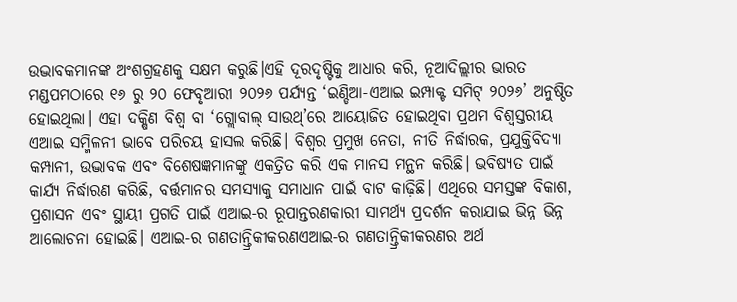ଉଦ୍ଭାବକମାନଙ୍କ ଅଂଶଗ୍ରହଣକୁ ସକ୍ଷମ କରୁଛି।ଏହି ଦୂରଦୃଷ୍ଟିକୁ ଆଧାର କରି, ନୂଆଦିଲ୍ଲୀର ଭାରତ ମଣ୍ଡପମଠାରେ ୧୬ ରୁ ୨୦ ଫେବୃଆରୀ ୨୦୨୬ ପର୍ଯ୍ୟନ୍ତ ‘ଇଣ୍ଡିଆ-ଏଆଇ ଇମ୍ପାକ୍ଟ ସମିଟ୍ ୨୦୨୬’ ଅନୁଷ୍ଠିତ ହୋଇଥିଲା। ଏହା ଦକ୍ଷିଣ ବିଶ୍ୱ ବା ‘ଗ୍ଲୋବାଲ୍ ସାଉଥ୍’ରେ ଆୟୋଜିତ ହୋଇଥିବା ପ୍ରଥମ ବିଶ୍ୱସ୍ତରୀୟ ଏଆଇ ସମ୍ମିଳନୀ ଭାବେ ପରିଚୟ ହାସଲ କରିଛି। ବିଶ୍ୱର ପ୍ରମୁଖ ନେତା, ନୀତି ନିର୍ଦ୍ଧାରକ, ପ୍ରଯୁକ୍ତିବିଦ୍ୟା କମ୍ପାନୀ, ଉଦ୍ଭାବକ ଏବଂ ବିଶେଷଜ୍ଞମାନଙ୍କୁ ଏକତ୍ରିତ କରି ଏକ ମାନସ ମନ୍ଥନ କରିଛି। ଭବିଷ୍ୟତ ପାଇଁ କାର୍ଯ୍ୟ ନିର୍ଦ୍ଧାରଣ କରିଛି, ବର୍ତ୍ତମାନର ସମସ୍ୟାକୁ ସମାଧାନ ପାଇଁ ବାଟ କାଢ଼ିଛି। ଏଥିରେ ସମସ୍ତଙ୍କ ବିକାଶ, ପ୍ରଶାସନ ଏବଂ ସ୍ଥାୟୀ ପ୍ରଗତି ପାଇଁ ଏଆଇ-ର ରୂପାନ୍ତରଣକାରୀ ସାମର୍ଥ୍ୟ ପ୍ରଦର୍ଶନ କରାଯାଇ ଭିନ୍ନ ଭିନ୍ନ ଆଲୋଚନା ହୋଇଛି। ଏଆଇ-ର ଗଣତାନ୍ତ୍ରିକୀକରଣଏଆଇ-ର ଗଣତାନ୍ତ୍ରିକୀକରଣର ଅର୍ଥ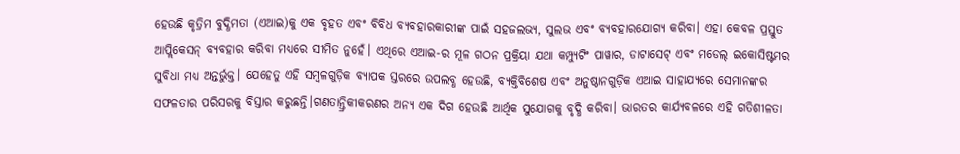ହେଉଛି କୃତ୍ରିମ ବୁଦ୍ଧିମତା (ଏଆଇ)କୁ ଏକ ବୃହତ ଏବଂ ବିବିଧ ବ୍ୟବହାରକାରୀଙ୍କ ପାଇଁ ସହଜଲଭ୍ୟ, ସୁଲଭ ଏବଂ ବ୍ୟବହାରଯୋଗ୍ୟ କରିବା। ଏହା କେବଳ ପ୍ରସ୍ତୁତ ଆପ୍ଲିକେସନ୍ ବ୍ୟବହାର କରିବା ମଧ୍ୟରେ ସୀମିତ ନୁହେଁ। ଏଥିରେ ଏଆଇ-ର ମୂଳ ଗଠନ ପ୍ରକ୍ରିୟା ଯଥା କମ୍ପ୍ୟୁଟିଂ ପାୱାର, ଡାଟାସେଟ୍ ଏବଂ ମଡେଲ୍ ଇକୋସିଷ୍ଟମର ସୁବିଧା ମଧ୍ୟ ଅନ୍ତର୍ଭୁକ୍ତ। ଯେହେତୁ ଏହି ସମ୍ବଳଗୁଡ଼ିକ ବ୍ୟାପକ ସ୍ତରରେ ଉପଲବ୍ଧ ହେଉଛି, ବ୍ୟକ୍ତିବିଶେଷ ଏବଂ ଅନୁଷ୍ଠାନଗୁଡ଼ିକ ଏଆଇ ସାହାଯ୍ୟରେ ସେମାନଙ୍କର ସଫଳତାର ପରିସରକୁ ବିସ୍ତାର କରୁଛନ୍ତି।ଗଣତାନ୍ତ୍ରିକୀକରଣର ଅନ୍ୟ ଏକ ଦିଗ ହେଉଛି ଆର୍ଥିକ ସୁଯୋଗକୁ ବୃଦ୍ଧି କରିବା। ଭାରତର କାର୍ଯ୍ୟବଳରେ ଏହି ଗତିଶୀଳତା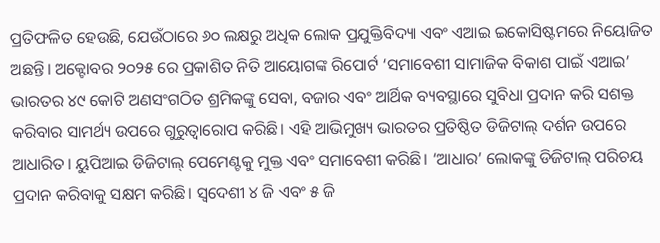ପ୍ରତିଫଳିତ ହେଉଛି, ଯେଉଁଠାରେ ୬୦ ଲକ୍ଷରୁ ଅଧିକ ଲୋକ ପ୍ରଯୁକ୍ତିବିଦ୍ୟା ଏବଂ ଏଆଇ ଇକୋସିଷ୍ଟମରେ ନିୟୋଜିତ ଅଛନ୍ତି। ଅକ୍ଟୋବର ୨୦୨୫ ରେ ପ୍ରକାଶିତ ନିତି ଆୟୋଗଙ୍କ ରିପୋର୍ଟ ‘ସମାବେଶୀ ସାମାଜିକ ବିକାଶ ପାଇଁ ଏଆଇ’ ଭାରତର ୪୯ କୋଟି ଅଣସଂଗଠିତ ଶ୍ରମିକଙ୍କୁ ସେବା, ବଜାର ଏବଂ ଆର୍ଥିକ ବ୍ୟବସ୍ଥାରେ ସୁବିଧା ପ୍ରଦାନ କରି ସଶକ୍ତ କରିବାର ସାମର୍ଥ୍ୟ ଉପରେ ଗୁରୁତ୍ୱାରୋପ କରିଛି। ଏହି ଆଭିମୁଖ୍ୟ ଭାରତର ପ୍ରତିଷ୍ଠିତ ଡିଜିଟାଲ୍ ଦର୍ଶନ ଉପରେ ଆଧାରିତ। ୟୁପିଆଇ ଡିଜିଟାଲ୍ ପେମେଣ୍ଟକୁ ମୁକ୍ତ ଏବଂ ସମାବେଶୀ କରିଛି। ‘ଆଧାର’ ଲୋକଙ୍କୁ ଡିଜିଟାଲ୍ ପରିଚୟ ପ୍ରଦାନ କରିବାକୁ ସକ୍ଷମ କରିଛି। ସ୍ୱଦେଶୀ ୪ ଜି ଏବଂ ୫ ଜି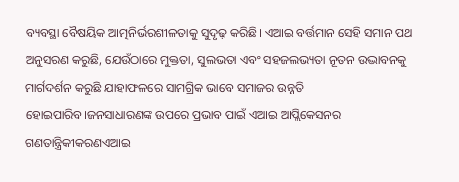ବ୍ୟବସ୍ଥା ବୈଷୟିକ ଆତ୍ମନିର୍ଭରଶୀଳତାକୁ ସୁଦୃଢ଼ କରିଛି। ଏଆଇ ବର୍ତ୍ତମାନ ସେହି ସମାନ ପଥ ଅନୁସରଣ କରୁଛି, ଯେଉଁଠାରେ ମୁକ୍ତତା, ସୁଲଭତା ଏବଂ ସହଜଲଭ୍ୟତା ନୂତନ ଉଦ୍ଭାବନକୁ ମାର୍ଗଦର୍ଶନ କରୁଛି ଯାହାଫଳରେ ସାମଗ୍ରିକ ଭାବେ ସମାଜର ଉନ୍ନତି ହୋଇପାରିବ।ଜନସାଧାରଣଙ୍କ ଉପରେ ପ୍ରଭାବ ପାଇଁ ଏଆଇ ଆପ୍ଲିକେସନର ଗଣତାନ୍ତ୍ରିକୀକରଣଏଆଇ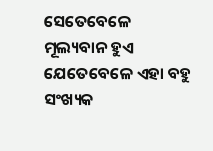ସେତେବେଳେ ମୂଲ୍ୟବାନ ହୁଏ ଯେତେବେଳେ ଏହା ବହୁ ସଂଖ୍ୟକ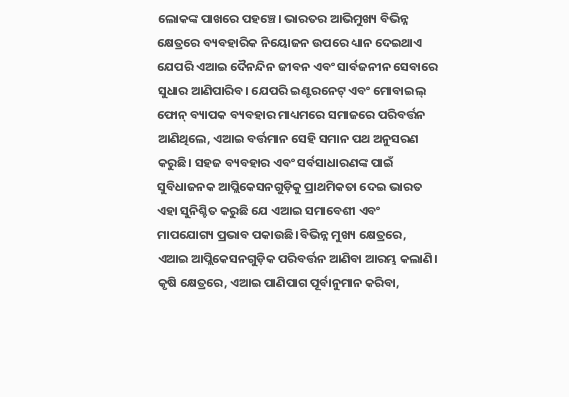ଲୋକଙ୍କ ପାଖରେ ପହଞ୍ଚେ। ଭାରତର ଆଭିମୁଖ୍ୟ ବିଭିନ୍ନ କ୍ଷେତ୍ରରେ ବ୍ୟବହାରିକ ନିୟୋଜନ ଉପରେ ଧ୍ୟାନ ଦେଇଥାଏ ଯେପରି ଏଆଇ ଦୈନନ୍ଦିନ ଜୀବନ ଏବଂ ସାର୍ବଜନୀନ ସେବାରେ ସୁଧାର ଆଣିପାରିବ। ଯେପରି ଇଣ୍ଟରନେଟ୍ ଏବଂ ମୋବାଇଲ୍ ଫୋନ୍ ବ୍ୟାପକ ବ୍ୟବହାର ମାଧ୍ୟମରେ ସମାଜରେ ପରିବର୍ତ୍ତନ ଆଣିଥିଲେ, ଏଆଇ ବର୍ତ୍ତମାନ ସେହି ସମାନ ପଥ ଅନୁସରଣ କରୁଛି। ସହଜ ବ୍ୟବହାର ଏବଂ ସର୍ବସାଧାରଣଙ୍କ ପାଇଁ ସୁବିଧାଜନକ ଆପ୍ଲିକେସନଗୁଡ଼ିକୁ ପ୍ରାଥମିକତା ଦେଇ ଭାରତ ଏହା ସୁନିଶ୍ଚିତ କରୁଛି ଯେ ଏଆଇ ସମାବେଶୀ ଏବଂ ମାପଯୋଗ୍ୟ ପ୍ରଭାବ ପକାଉଛି।ବିଭିନ୍ନ ମୁଖ୍ୟ କ୍ଷେତ୍ରରେ, ଏଆଇ ଆପ୍ଲିକେସନଗୁଡ଼ିକ ପରିବର୍ତ୍ତନ ଆଣିବା ଆରମ୍ଭ କଲାଣି। କୃଷି କ୍ଷେତ୍ରରେ, ଏଆଇ ପାଣିପାଗ ପୂର୍ବାନୁମାନ କରିବା,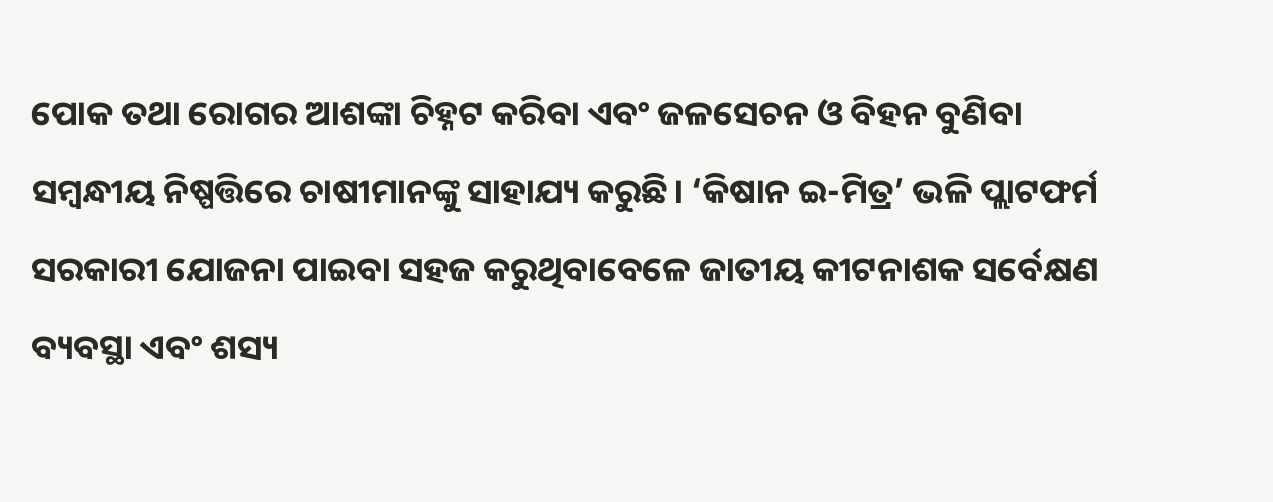ପୋକ ତଥା ରୋଗର ଆଶଙ୍କା ଚିହ୍ନଟ କରିବା ଏବଂ ଜଳସେଚନ ଓ ବିହନ ବୁଣିବା ସମ୍ବନ୍ଧୀୟ ନିଷ୍ପତ୍ତିରେ ଚାଷୀମାନଙ୍କୁ ସାହାଯ୍ୟ କରୁଛି। ‘କିଷାନ ଇ-ମିତ୍ର’ ଭଳି ପ୍ଲାଟଫର୍ମ ସରକାରୀ ଯୋଜନା ପାଇବା ସହଜ କରୁଥିବାବେଳେ ଜାତୀୟ କୀଟନାଶକ ସର୍ବେକ୍ଷଣ ବ୍ୟବସ୍ଥା ଏବଂ ଶସ୍ୟ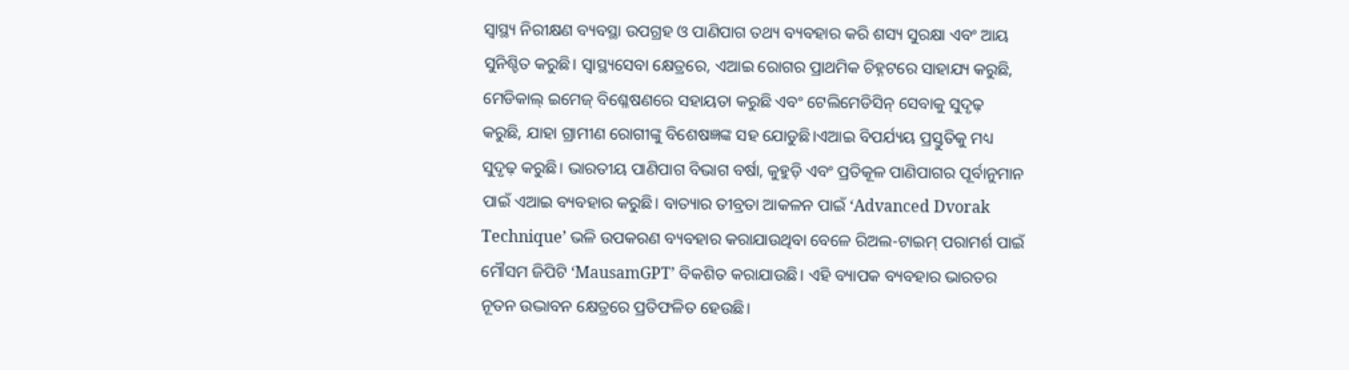ସ୍ୱାସ୍ଥ୍ୟ ନିରୀକ୍ଷଣ ବ୍ୟବସ୍ଥା ଉପଗ୍ରହ ଓ ପାଣିପାଗ ତଥ୍ୟ ବ୍ୟବହାର କରି ଶସ୍ୟ ସୁରକ୍ଷା ଏବଂ ଆୟ ସୁନିଶ୍ଚିତ କରୁଛି। ସ୍ୱାସ୍ଥ୍ୟସେବା କ୍ଷେତ୍ରରେ, ଏଆଇ ରୋଗର ପ୍ରାଥମିକ ଚିହ୍ନଟରେ ସାହାଯ୍ୟ କରୁଛି, ମେଡିକାଲ୍ ଇମେଜ୍ ବିଶ୍ଳେଷଣରେ ସହାୟତା କରୁଛି ଏବଂ ଟେଲିମେଡିସିନ୍ ସେବାକୁ ସୁଦୃଢ଼ କରୁଛି, ଯାହା ଗ୍ରାମୀଣ ରୋଗୀଙ୍କୁ ବିଶେଷଜ୍ଞଙ୍କ ସହ ଯୋଡୁଛି।ଏଆଇ ବିପର୍ଯ୍ୟୟ ପ୍ରସ୍ତୁତିକୁ ମଧ୍ୟ ସୁଦୃଢ଼ କରୁଛି। ଭାରତୀୟ ପାଣିପାଗ ବିଭାଗ ବର୍ଷା, କୁହୁଡ଼ି ଏବଂ ପ୍ରତିକୂଳ ପାଣିପାଗର ପୂର୍ବାନୁମାନ ପାଇଁ ଏଆଇ ବ୍ୟବହାର କରୁଛି। ବାତ୍ୟାର ତୀବ୍ରତା ଆକଳନ ପାଇଁ ‘Advanced Dvorak Technique’ ଭଳି ଉପକରଣ ବ୍ୟବହାର କରାଯାଉଥିବା ବେଳେ ରିଅଲ-ଟାଇମ୍ ପରାମର୍ଶ ପାଇଁ ମୌସମ ଜିପିଟି ‘MausamGPT’ ବିକଶିତ କରାଯାଉଛି। ଏହି ବ୍ୟାପକ ବ୍ୟବହାର ଭାରତର ନୂତନ ଉଦ୍ଭାବନ କ୍ଷେତ୍ରରେ ପ୍ରତିଫଳିତ ହେଉଛି।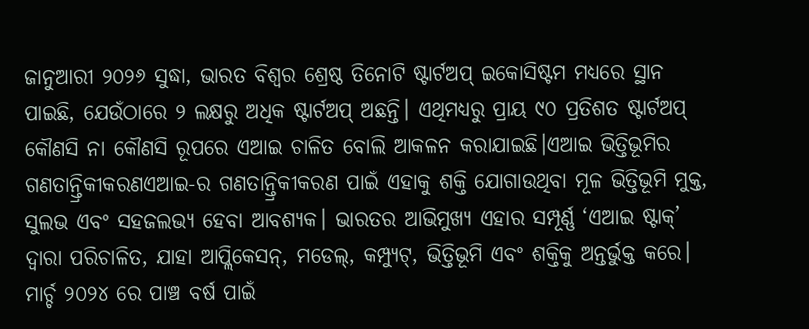ଜାନୁଆରୀ ୨୦୨୬ ସୁଦ୍ଧା, ଭାରତ ବିଶ୍ୱର ଶ୍ରେଷ୍ଠ ତିନୋଟି ଷ୍ଟାର୍ଟଅପ୍ ଇକୋସିଷ୍ଟମ ମଧ୍ୟରେ ସ୍ଥାନ ପାଇଛି, ଯେଉଁଠାରେ ୨ ଲକ୍ଷରୁ ଅଧିକ ଷ୍ଟାର୍ଟଅପ୍ ଅଛନ୍ତି। ଏଥିମଧ୍ୟରୁ ପ୍ରାୟ ୯୦ ପ୍ରତିଶତ ଷ୍ଟାର୍ଟଅପ୍ କୌଣସି ନା କୌଣସି ରୂପରେ ଏଆଇ ଚାଳିତ ବୋଲି ଆକଳନ କରାଯାଇଛି।ଏଆଇ ଭିତ୍ତିଭୂମିର ଗଣତାନ୍ତ୍ରିକୀକରଣଏଆଇ-ର ଗଣତାନ୍ତ୍ରିକୀକରଣ ପାଇଁ ଏହାକୁ ଶକ୍ତି ଯୋଗାଉଥିବା ମୂଳ ଭିତ୍ତିଭୂମି ମୁକ୍ତ, ସୁଲଭ ଏବଂ ସହଜଲଭ୍ୟ ହେବା ଆବଶ୍ୟକ। ଭାରତର ଆଭିମୁଖ୍ୟ ଏହାର ସମ୍ପୂର୍ଣ୍ଣ ‘ଏଆଇ ଷ୍ଟାକ୍’ ଦ୍ୱାରା ପରିଚାଳିତ, ଯାହା ଆପ୍ଲିକେସନ୍, ମଡେଲ୍, କମ୍ପ୍ୟୁଟ୍, ଭିତ୍ତିଭୂମି ଏବଂ ଶକ୍ତିକୁ ଅନ୍ତର୍ଭୁକ୍ତ କରେ। ମାର୍ଚ୍ଚ ୨୦୨୪ ରେ ପାଞ୍ଚ ବର୍ଷ ପାଇଁ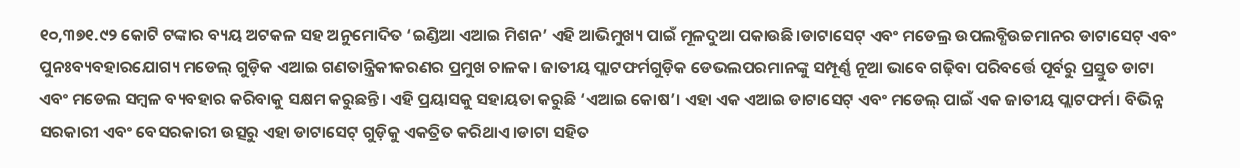୧୦,୩୭୧.୯୨ କୋଟି ଟଙ୍କାର ବ୍ୟୟ ଅଟକଳ ସହ ଅନୁମୋଦିତ ‘ଇଣ୍ଡିଆ ଏଆଇ ମିଶନ’ ଏହି ଆଭିମୁଖ୍ୟ ପାଇଁ ମୂଳଦୁଆ ପକାଉଛି।ଡାଟାସେଟ୍ ଏବଂ ମଡେଲ୍ର ଉପଲବ୍ଧିଉଚ୍ଚମାନର ଡାଟାସେଟ୍ ଏବଂ ପୁନଃବ୍ୟବହାରଯୋଗ୍ୟ ମଡେଲ୍ ଗୁଡ଼ିକ ଏଆଇ ଗଣତାନ୍ତ୍ରିକୀକରଣର ପ୍ରମୁଖ ଚାଳକ। ଜାତୀୟ ପ୍ଲାଟଫର୍ମଗୁଡ଼ିକ ଡେଭଲପରମାନଙ୍କୁ ସମ୍ପୂର୍ଣ୍ଣ ନୂଆ ଭାବେ ଗଢ଼ିବା ପରିବର୍ତ୍ତେ ପୂର୍ବରୁ ପ୍ରସ୍ତୁତ ଡାଟା ଏବଂ ମଡେଲ ସମ୍ବଳ ବ୍ୟବହାର କରିବାକୁ ସକ୍ଷମ କରୁଛନ୍ତି। ଏହି ପ୍ରୟାସକୁ ସହାୟତା କରୁଛି ‘ଏଆଇ କୋଷ’। ଏହା ଏକ ଏଆଇ ଡାଟାସେଟ୍ ଏବଂ ମଡେଲ୍ ପାଇଁ ଏକ ଜାତୀୟ ପ୍ଲାଟଫର୍ମ। ବିଭିନ୍ନ ସରକାରୀ ଏବଂ ବେସରକାରୀ ଉତ୍ସରୁ ଏହା ଡାଟାସେଟ୍ ଗୁଡ଼ିକୁ ଏକତ୍ରିତ କରିଥାଏ।ଡାଟା ସହିତ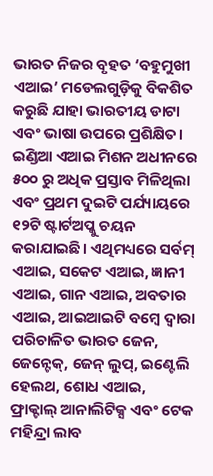ଭାରତ ନିଜର ବୃହତ ‘ବହୁମୁଖୀ ଏଆଇ’ ମଡେଲଗୁଡ଼ିକୁ ବିକଶିତ କରୁଛି ଯାହା ଭାରତୀୟ ଡାଟା ଏବଂ ଭାଷା ଉପରେ ପ୍ରଶିକ୍ଷିତ। ଇଣ୍ଡିଆ ଏଆଇ ମିଶନ ଅଧୀନରେ ୫୦୦ ରୁ ଅଧିକ ପ୍ରସ୍ତାବ ମିଳିଥିଲା ଏବଂ ପ୍ରଥମ ଦୁଇଟି ପର୍ଯ୍ୟାୟରେ ୧୨ଟି ଷ୍ଟାର୍ଟଅପ୍କୁ ଚୟନ କରାଯାଇଛି। ଏଥିମଧ୍ୟରେ ସର୍ବମ୍ ଏଆଇ, ସକେଟ ଏଆଇ, ଜ୍ଞାନୀ ଏଆଇ, ଗାନ ଏଆଇ, ଅବତାର ଏଆଇ, ଆଇଆଇଟି ବମ୍ବେ ଦ୍ୱାରା ପରିଚାଳିତ ଭାରତ ଜେନ, ଜେନ୍ଟେକ୍, ଜେନ୍ ଲୁପ୍, ଇଣ୍ଟେଲି ହେଲଥ, ଶୋଧ ଏଆଇ, ଫ୍ରାକ୍ଟାଲ୍ ଆନାଲିଟିକ୍ସ ଏବଂ ଟେକ ମହିନ୍ଦ୍ରା ଲାବ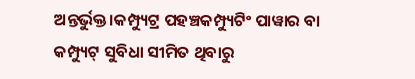ଅନ୍ତର୍ଭୁକ୍ତ।କମ୍ପ୍ୟୁଟ୍ର ପହଞ୍ଚକମ୍ପ୍ୟୁଟିଂ ପାୱାର ବା କମ୍ପ୍ୟୁଟ୍ ସୁବିଧା ସୀମିତ ଥିବାରୁ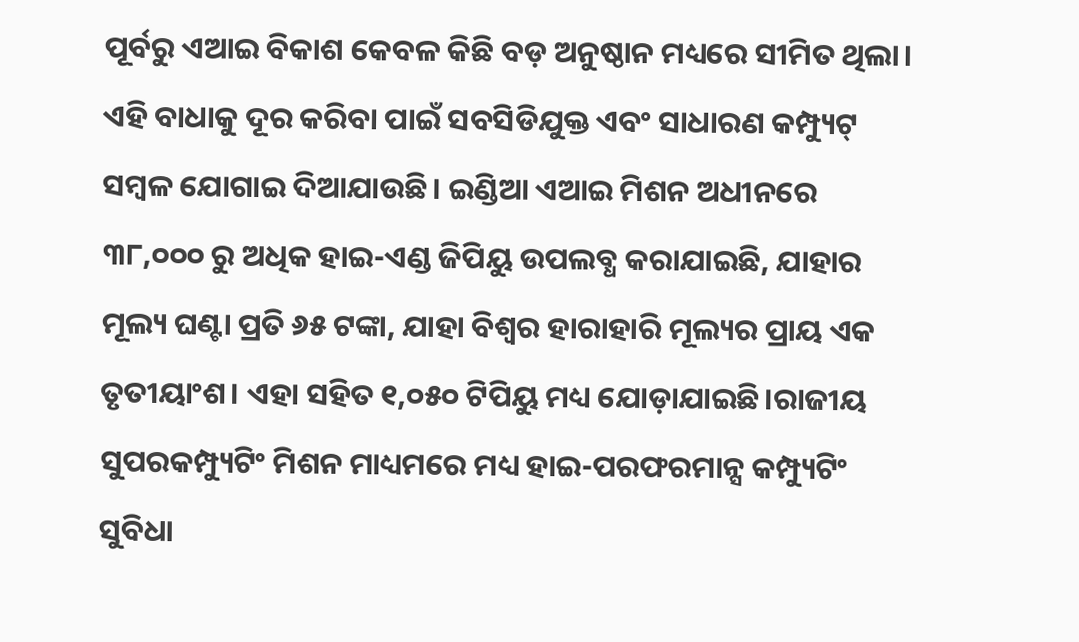ପୂର୍ବରୁ ଏଆଇ ବିକାଶ କେବଳ କିଛି ବଡ଼ ଅନୁଷ୍ଠାନ ମଧ୍ୟରେ ସୀମିତ ଥିଲା। ଏହି ବାଧାକୁ ଦୂର କରିବା ପାଇଁ ସବସିଡିଯୁକ୍ତ ଏବଂ ସାଧାରଣ କମ୍ପ୍ୟୁଟ୍ ସମ୍ବଳ ଯୋଗାଇ ଦିଆଯାଉଛି। ଇଣ୍ଡିଆ ଏଆଇ ମିଶନ ଅଧୀନରେ ୩୮,୦୦୦ ରୁ ଅଧିକ ହାଇ-ଏଣ୍ଡ ଜିପିୟୁ ଉପଲବ୍ଧ କରାଯାଇଛି, ଯାହାର ମୂଲ୍ୟ ଘଣ୍ଟା ପ୍ରତି ୬୫ ଟଙ୍କା, ଯାହା ବିଶ୍ୱର ହାରାହାରି ମୂଲ୍ୟର ପ୍ରାୟ ଏକ ତୃତୀୟାଂଶ। ଏହା ସହିତ ୧,୦୫୦ ଟିପିୟୁ ମଧ୍ୟ ଯୋଡ଼ାଯାଇଛି।ରାଜୀୟ ସୁପରକମ୍ପ୍ୟୁଟିଂ ମିଶନ ମାଧ୍ୟମରେ ମଧ୍ୟ ହାଇ-ପରଫରମାନ୍ସ କମ୍ପ୍ୟୁଟିଂ ସୁବିଧା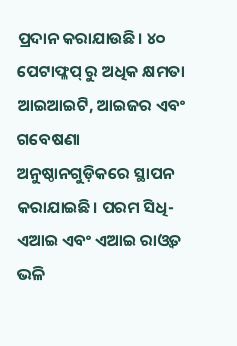ପ୍ରଦାନ କରାଯାଉଛି। ୪୦ ପେଟାଫ୍ଳପ୍ ରୁ ଅଧିକ କ୍ଷମତା ଆଇଆଇଟି, ଆଇଜର ଏବଂ ଗବେଷଣା ଅନୁଷ୍ଠାନଗୁଡ଼ିକରେ ସ୍ଥାପନ କରାଯାଇଛି। ପରମ ସିଧି-ଏଆଇ ଏବଂ ଏଆଇ ରାଓ୍ୱତ ଭଳି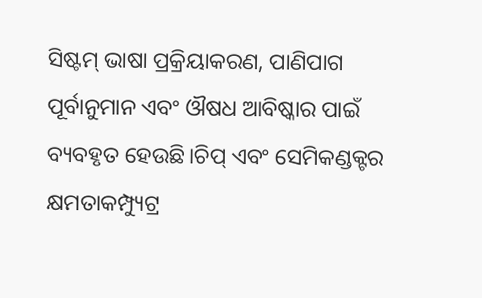ସିଷ୍ଟମ୍ ଭାଷା ପ୍ରକ୍ରିୟାକରଣ, ପାଣିପାଗ ପୂର୍ବାନୁମାନ ଏବଂ ଔଷଧ ଆବିଷ୍କାର ପାଇଁ ବ୍ୟବହୃତ ହେଉଛି।ଚିପ୍ ଏବଂ ସେମିକଣ୍ଡକ୍ଟର କ୍ଷମତାକମ୍ପ୍ୟୁଟ୍ର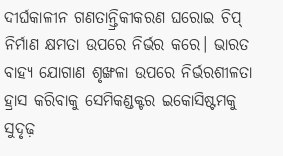ଦୀର୍ଘକାଳୀନ ଗଣତାନ୍ତ୍ରିକୀକରଣ ଘରୋଇ ଚିପ୍ ନିର୍ମାଣ କ୍ଷମତା ଉପରେ ନିର୍ଭର କରେ। ଭାରତ ବାହ୍ୟ ଯୋଗାଣ ଶୃଙ୍ଖଳା ଉପରେ ନିର୍ଭରଶୀଳତା ହ୍ରାସ କରିବାକୁ ସେମିକଣ୍ଡକ୍ଟର ଇକୋସିଷ୍ଟମକୁ ସୁଦୃଢ଼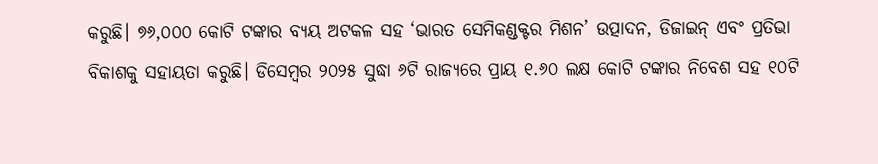କରୁଛି। ୭୬,୦୦୦ କୋଟି ଟଙ୍କାର ବ୍ୟୟ ଅଟକଳ ସହ ‘ଭାରତ ସେମିକଣ୍ଡକ୍ଟର ମିଶନ’ ଉତ୍ପାଦନ, ଡିଜାଇନ୍ ଏବଂ ପ୍ରତିଭା ବିକାଶକୁ ସହାୟତା କରୁଛି। ଡିସେମ୍ବର ୨୦୨୫ ସୁଦ୍ଧା ୬ଟି ରାଜ୍ୟରେ ପ୍ରାୟ ୧.୬୦ ଲକ୍ଷ କୋଟି ଟଙ୍କାର ନିବେଶ ସହ ୧୦ଟି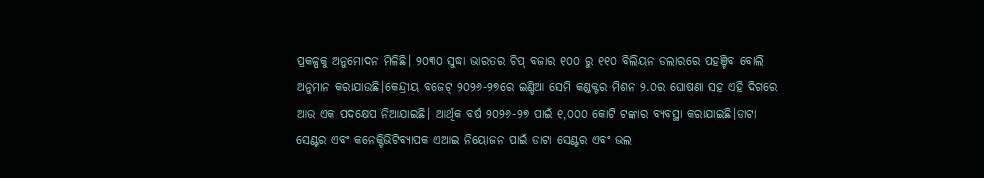ପ୍ରକଳ୍ପକୁ ଅନୁମୋଦନ ମିଳିଛି। ୨୦୩୦ ସୁଦ୍ଧା ଭାରତର ଚିପ୍ ବଜାର ୧୦୦ ରୁ ୧୧୦ ବିଲିୟନ ଡଲାରରେ ପହଞ୍ଚିବ ବୋଲି ଅନୁମାନ କରାଯାଉଛି।କେନ୍ଦ୍ରୀୟ ବଜେଟ୍ ୨୦୨୬-୨୭ରେ ଇଣ୍ଡିଆ ସେମି କଣ୍ଡକ୍ଟର ମିଶନ ୨.୦ର ଘୋଷଣା ସହ ଏହି ଦିଗରେ ଆଉ ଏକ ପଦକ୍ଷେପ ନିଆଯାଇଛି। ଆର୍ଥିକ ବର୍ଷ ୨୦୨୬-୨୭ ପାଇଁ ୧,୦୦୦ କୋଟି ଟଙ୍କାର ବ୍ୟବସ୍ଥା କରାଯାଇଛି।ଡାଟା ସେଣ୍ଟର ଏବଂ କନେକ୍ଟିଭିଟିବ୍ୟାପକ ଏଆଇ ନିୟୋଜନ ପାଇଁ ଡାଟା ସେଣ୍ଟର ଏବଂ ଭଲ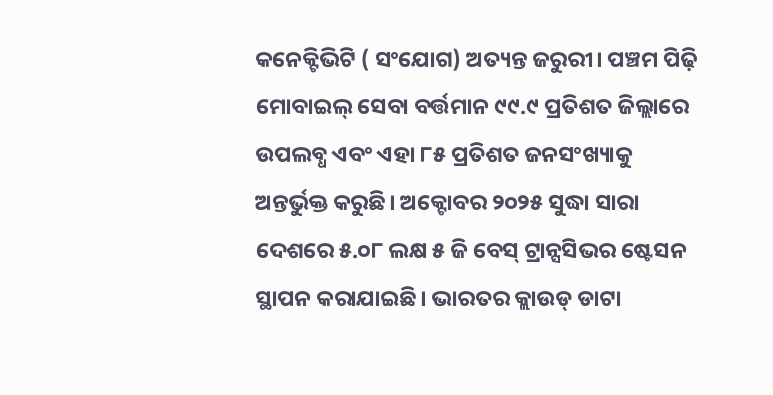କନେକ୍ଟିଭିଟି ( ସଂଯୋଗ) ଅତ୍ୟନ୍ତ ଜରୁରୀ। ପଞ୍ଚମ ପିଢ଼ି ମୋବାଇଲ୍ ସେବା ବର୍ତ୍ତମାନ ୯୯.୯ ପ୍ରତିଶତ ଜିଲ୍ଲାରେ ଉପଲବ୍ଧ ଏବଂ ଏହା ୮୫ ପ୍ରତିଶତ ଜନସଂଖ୍ୟାକୁ ଅନ୍ତର୍ଭୁକ୍ତ କରୁଛି। ଅକ୍ଟୋବର ୨୦୨୫ ସୁଦ୍ଧା ସାରା ଦେଶରେ ୫.୦୮ ଲକ୍ଷ ୫ ଜି ବେସ୍ ଟ୍ରାନ୍ସସିଭର ଷ୍ଟେସନ ସ୍ଥାପନ କରାଯାଇଛି। ଭାରତର କ୍ଲାଉଡ୍ ଡାଟା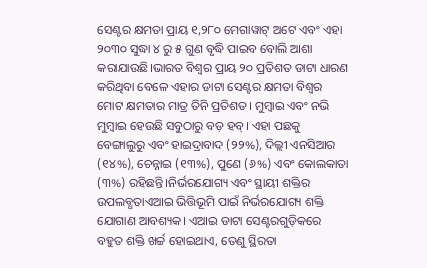ସେଣ୍ଟର କ୍ଷମତା ପ୍ରାୟ ୧,୨୮୦ ମେଗାୱାଟ୍ ଅଟେ ଏବଂ ଏହା ୨୦୩୦ ସୁଦ୍ଧା ୪ ରୁ ୫ ଗୁଣ ବୃଦ୍ଧି ପାଇବ ବୋଲି ଆଶା କରାଯାଉଛି।ଭାରତ ବିଶ୍ୱର ପ୍ରାୟ ୨୦ ପ୍ରତିଶତ ଡାଟା ଧାରଣ କରିଥିବା ବେଳେ ଏହାର ଡାଟା ସେଣ୍ଟର କ୍ଷମତା ବିଶ୍ୱର ମୋଟ କ୍ଷମତାର ମାତ୍ର ତିନି ପ୍ରତିଶତ। ମୁମ୍ବାଇ ଏବଂ ନଭି ମୁମ୍ବାଇ ହେଉଛି ସବୁଠାରୁ ବଡ଼ ହବ୍। ଏହା ପଛକୁ ବେଙ୍ଗାଲୁରୁ ଏବଂ ହାଇଦ୍ରାବାଦ (୨୨%), ଦିଲ୍ଲୀ ଏନସିଆର (୧୪%), ଚେନ୍ନାଇ (୧୩%), ପୁଣେ (୬%) ଏବଂ କୋଲକାତା (୩%) ରହିଛନ୍ତି।ନିର୍ଭରଯୋଗ୍ୟ ଏବଂ ସ୍ଥାୟୀ ଶକ୍ତିର ଉପଲବ୍ଧତାଏଆଇ ଭିତ୍ତିଭୂମି ପାଇଁ ନିର୍ଭରଯୋଗ୍ୟ ଶକ୍ତି ଯୋଗାଣ ଆବଶ୍ୟକ। ଏଆଇ ଡାଟା ସେଣ୍ଟରଗୁଡ଼ିକରେ ବହୁତ ଶକ୍ତି ଖର୍ଚ୍ଚ ହୋଇଥାଏ, ତେଣୁ ସ୍ଥିରତା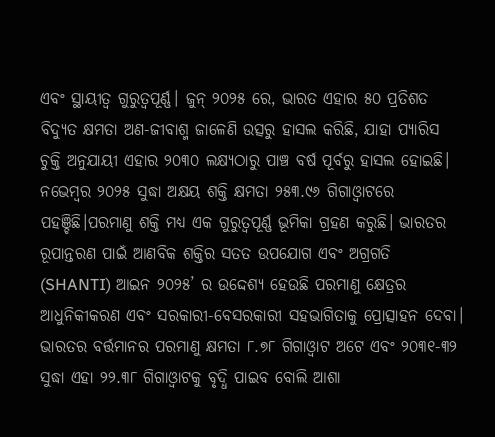ଏବଂ ସ୍ଥାୟୀତ୍ୱ ଗୁରୁତ୍ୱପୂର୍ଣ୍ଣ। ଜୁନ୍ ୨୦୨୫ ରେ, ଭାରତ ଏହାର ୫୦ ପ୍ରତିଶତ ବିଦ୍ୟୁତ କ୍ଷମତା ଅଣ-ଜୀବାଶ୍ମ ଜାଳେଣି ଉତ୍ସରୁ ହାସଲ କରିଛି, ଯାହା ପ୍ୟାରିସ ଚୁକ୍ତି ଅନୁଯାୟୀ ଏହାର ୨୦୩୦ ଲକ୍ଷ୍ୟଠାରୁ ପାଞ୍ଚ ବର୍ଷ ପୂର୍ବରୁ ହାସଲ ହୋଇଛି। ନଭେମ୍ବର ୨୦୨୫ ସୁଦ୍ଧା ଅକ୍ଷୟ ଶକ୍ତି କ୍ଷମତା ୨୫୩.୯୬ ଗିଗାଓ୍ୱାଟରେ ପହଞ୍ଚିଛି।ପରମାଣୁ ଶକ୍ତି ମଧ୍ୟ ଏକ ଗୁରୁତ୍ୱପୂର୍ଣ୍ଣ ଭୂମିକା ଗ୍ରହଣ କରୁଛି। ଭାରତର ରୂପାନ୍ତରଣ ପାଇଁ ଆଣବିକ ଶକ୍ତିର ସତତ ଉପଯୋଗ ଏବଂ ଅଗ୍ରଗତି (SHANTI) ଆଇନ ୨୦୨୫’ ର ଉଦ୍ଦେଶ୍ୟ ହେଉଛି ପରମାଣୁ କ୍ଷେତ୍ରର ଆଧୁନିକୀକରଣ ଏବଂ ସରକାରୀ-ବେସରକାରୀ ସହଭାଗିତାକୁ ପ୍ରୋତ୍ସାହନ ଦେବା। ଭାରତର ବର୍ତ୍ତମାନର ପରମାଣୁ କ୍ଷମତା ୮.୭୮ ଗିଗାଓ୍ୱାଟ ଅଟେ ଏବଂ ୨୦୩୧-୩୨ ସୁଦ୍ଧା ଏହା ୨୨.୩୮ ଗିଗାଓ୍ୱାଟକୁ ବୃଦ୍ଧି ପାଇବ ବୋଲି ଆଶା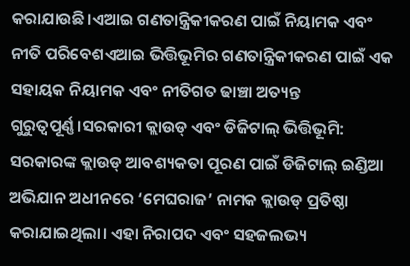କରାଯାଉଛି।ଏଆଇ ଗଣତାନ୍ତ୍ରିକୀକରଣ ପାଇଁ ନିୟାମକ ଏବଂ ନୀତି ପରିବେଶଏଆଇ ଭିତ୍ତିଭୂମିର ଗଣତାନ୍ତ୍ରିକୀକରଣ ପାଇଁ ଏକ ସହାୟକ ନିୟାମକ ଏବଂ ନୀତିଗତ ଢାଞ୍ଚା ଅତ୍ୟନ୍ତ ଗୁରୁତ୍ୱପୂର୍ଣ୍ଣ।ସରକାରୀ କ୍ଲାଉଡ୍ ଏବଂ ଡିଜିଟାଲ୍ ଭିତ୍ତିଭୂମି: ସରକାରଙ୍କ କ୍ଲାଉଡ୍ ଆବଶ୍ୟକତା ପୂରଣ ପାଇଁ ଡିଜିଟାଲ୍ ଇଣ୍ଡିଆ ଅଭିଯାନ ଅଧୀନରେ ‘ମେଘରାଜ’ ନାମକ କ୍ଲାଉଡ୍ ପ୍ରତିଷ୍ଠା କରାଯାଇଥିଲା। ଏହା ନିରାପଦ ଏବଂ ସହଜଲଭ୍ୟ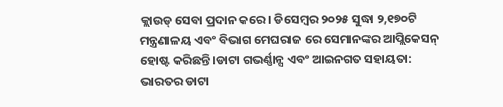କ୍ଲାଉଡ୍ ସେବା ପ୍ରଦାନ କରେ। ଡିସେମ୍ବର ୨୦୨୫ ସୁଦ୍ଧା ୨,୧୭୦ଟି ମନ୍ତ୍ରଣାଳୟ ଏବଂ ବିଭାଗ ମେଘରାଜ ରେ ସେମାନଙ୍କର ଆପ୍ଲିକେସନ୍ ହୋଷ୍ଟ କରିଛନ୍ତି।ଡାଟା ଗଭର୍ଣ୍ଣାନ୍ସ ଏବଂ ଆଇନଗତ ସହାୟତା: ଭାରତର ଡାଟା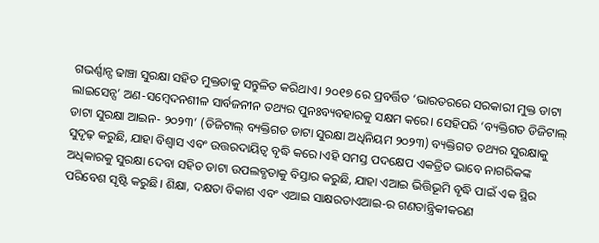ଗଭର୍ଣ୍ଣାନ୍ସ ଢାଞ୍ଚା ସୁରକ୍ଷା ସହିତ ମୁକ୍ତତାକୁ ସନ୍ତୁଳିତ କରିଥାଏ। ୨୦୧୭ ରେ ପ୍ରବର୍ତ୍ତିତ ‘ଭାରତରରେ ସରକାରୀ ମୁକ୍ତ ଡାଟା ଲାଇସେନ୍ସ’ ଅଣ-ସମ୍ବେଦନଶୀଳ ସାର୍ବଜନୀନ ତଥ୍ୟର ପୁନଃବ୍ୟବହାରକୁ ସକ୍ଷମ କରେ। ସେହିପରି ‘ବ୍ୟକ୍ତିଗତ ଡିଜିଟାଲ୍ ଡାଟା ସୁରକ୍ଷା ଆଇନ- ୨୦୨୩’ (ଡିଜିଟାଲ୍ ବ୍ୟକ୍ତିଗତ ଡାଟା ସୁରକ୍ଷା ଅଧିନିୟମ ୨୦୨୩) ବ୍ୟକ୍ତିଗତ ତଥ୍ୟର ସୁରକ୍ଷାକୁ ସୁଦୃଢ଼ କରୁଛି, ଯାହା ବିଶ୍ୱାସ ଏବଂ ଉତ୍ତରଦାୟିତ୍ୱ ବୃଦ୍ଧି କରେ।ଏହି ସମସ୍ତ ପଦକ୍ଷେପ ଏକତ୍ରିତ ଭାବେ ନାଗରିକଙ୍କ ଅଧିକାରକୁ ସୁରକ୍ଷା ଦେବା ସହିତ ଡାଟା ଉପଲବ୍ଧତାକୁ ବିସ୍ତାର କରୁଛି, ଯାହା ଏଆଇ ଭିତ୍ତିଭୂମି ବୃଦ୍ଧି ପାଇଁ ଏକ ସ୍ଥିର ପରିବେଶ ସୃଷ୍ଟି କରୁଛି। ଶିକ୍ଷା, ଦକ୍ଷତା ବିକାଶ ଏବଂ ଏଆଇ ସାକ୍ଷରତାଏଆଇ-ର ଗଣତାନ୍ତ୍ରିକୀକରଣ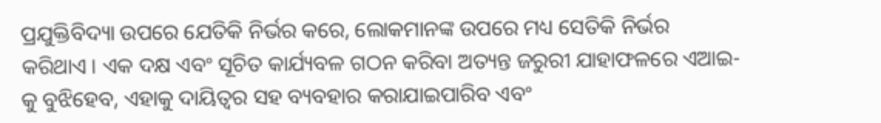ପ୍ରଯୁକ୍ତିବିଦ୍ୟା ଉପରେ ଯେତିକି ନିର୍ଭର କରେ, ଲୋକମାନଙ୍କ ଉପରେ ମଧ୍ୟ ସେତିକି ନିର୍ଭର କରିଥାଏ। ଏକ ଦକ୍ଷ ଏବଂ ସୂଚିତ କାର୍ଯ୍ୟବଳ ଗଠନ କରିବା ଅତ୍ୟନ୍ତ ଜରୁରୀ ଯାହାଫଳରେ ଏଆଇ-କୁ ବୁଝିହେବ, ଏହାକୁ ଦାୟିତ୍ୱର ସହ ବ୍ୟବହାର କରାଯାଇପାରିବ ଏବଂ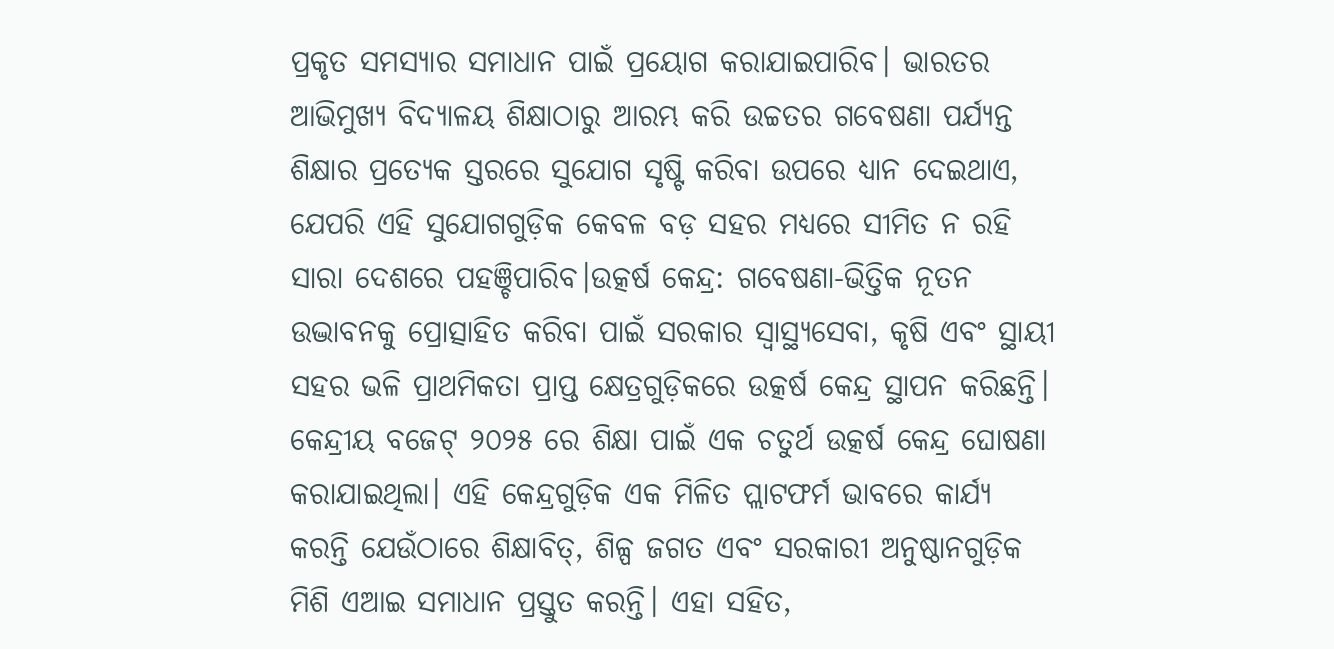ପ୍ରକୃତ ସମସ୍ୟାର ସମାଧାନ ପାଇଁ ପ୍ରୟୋଗ କରାଯାଇପାରିବ। ଭାରତର ଆଭିମୁଖ୍ୟ ବିଦ୍ୟାଳୟ ଶିକ୍ଷାଠାରୁ ଆରମ୍ଭ କରି ଉଚ୍ଚତର ଗବେଷଣା ପର୍ଯ୍ୟନ୍ତ ଶିକ୍ଷାର ପ୍ରତ୍ୟେକ ସ୍ତରରେ ସୁଯୋଗ ସୃଷ୍ଟି କରିବା ଉପରେ ଧ୍ୟାନ ଦେଇଥାଏ, ଯେପରି ଏହି ସୁଯୋଗଗୁଡ଼ିକ କେବଳ ବଡ଼ ସହର ମଧ୍ୟରେ ସୀମିତ ନ ରହି ସାରା ଦେଶରେ ପହଞ୍ଚିପାରିବ।ଉତ୍କର୍ଷ କେନ୍ଦ୍ର: ଗବେଷଣା-ଭିତ୍ତିକ ନୂତନ ଉଦ୍ଭାବନକୁ ପ୍ରୋତ୍ସାହିତ କରିବା ପାଇଁ ସରକାର ସ୍ୱାସ୍ଥ୍ୟସେବା, କୃଷି ଏବଂ ସ୍ଥାୟୀ ସହର ଭଳି ପ୍ରାଥମିକତା ପ୍ରାପ୍ତ କ୍ଷେତ୍ରଗୁଡ଼ିକରେ ଉତ୍କର୍ଷ କେନ୍ଦ୍ର ସ୍ଥାପନ କରିଛନ୍ତି। କେନ୍ଦ୍ରୀୟ ବଜେଟ୍ ୨୦୨୫ ରେ ଶିକ୍ଷା ପାଇଁ ଏକ ଚତୁର୍ଥ ଉତ୍କର୍ଷ କେନ୍ଦ୍ର ଘୋଷଣା କରାଯାଇଥିଲା। ଏହି କେନ୍ଦ୍ରଗୁଡ଼ିକ ଏକ ମିଳିତ ପ୍ଲାଟଫର୍ମ ଭାବରେ କାର୍ଯ୍ୟ କରନ୍ତି ଯେଉଁଠାରେ ଶିକ୍ଷାବିତ୍, ଶିଳ୍ପ ଜଗତ ଏବଂ ସରକାରୀ ଅନୁଷ୍ଠାନଗୁଡ଼ିକ ମିଶି ଏଆଇ ସମାଧାନ ପ୍ରସ୍ତୁତ କରନ୍ତି। ଏହା ସହିତ,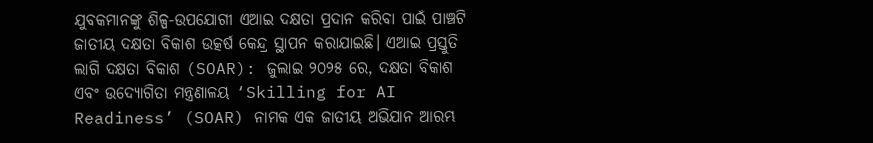ଯୁବକମାନଙ୍କୁ ଶିଳ୍ପ-ଉପଯୋଗୀ ଏଆଇ ଦକ୍ଷତା ପ୍ରଦାନ କରିବା ପାଇଁ ପାଞ୍ଚଟି ଜାତୀୟ ଦକ୍ଷତା ବିକାଶ ଉତ୍କର୍ଷ କେନ୍ଦ୍ର ସ୍ଥାପନ କରାଯାଇଛି। ଏଆଇ ପ୍ରସ୍ତୁତି ଲାଗି ଦକ୍ଷତା ବିକାଶ (SOAR): ଜୁଲାଇ ୨୦୨୫ ରେ, ଦକ୍ଷତା ବିକାଶ ଏବଂ ଉଦ୍ୟୋଗିତା ମନ୍ତ୍ରଣାଳୟ ‘Skilling for AI Readiness’ (SOAR) ନାମକ ଏକ ଜାତୀୟ ଅଭିଯାନ ଆରମ୍ଭ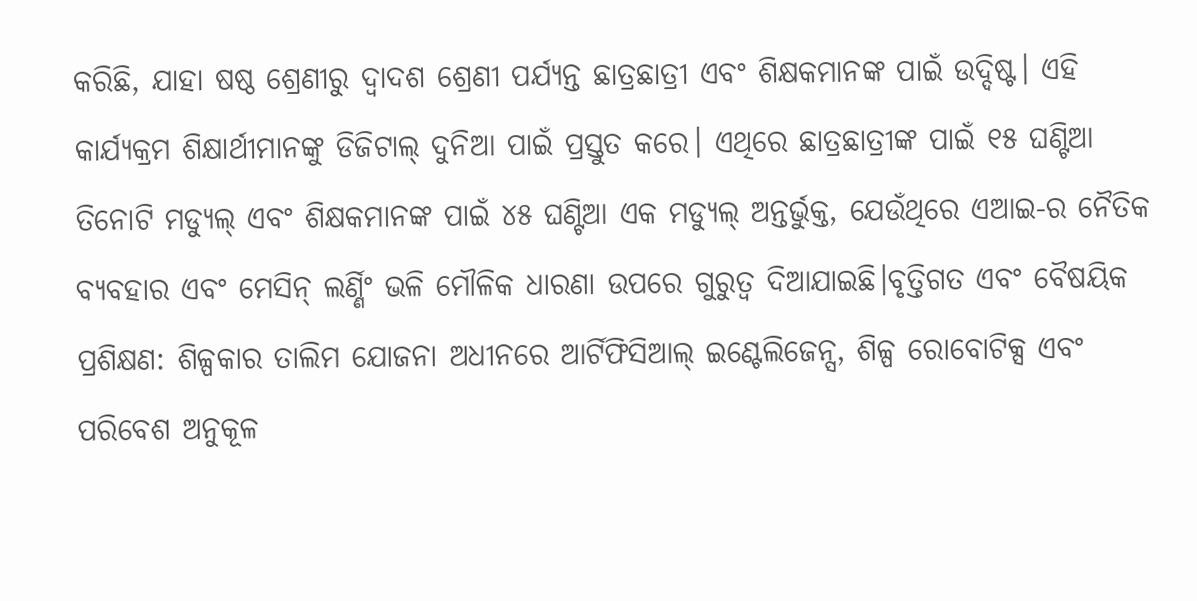କରିଛି, ଯାହା ଷଷ୍ଠ ଶ୍ରେଣୀରୁ ଦ୍ୱାଦଶ ଶ୍ରେଣୀ ପର୍ଯ୍ୟନ୍ତ ଛାତ୍ରଛାତ୍ରୀ ଏବଂ ଶିକ୍ଷକମାନଙ୍କ ପାଇଁ ଉଦ୍ଦିଷ୍ଟ। ଏହି କାର୍ଯ୍ୟକ୍ରମ ଶିକ୍ଷାର୍ଥୀମାନଙ୍କୁ ଡିଜିଟାଲ୍ ଦୁନିଆ ପାଇଁ ପ୍ରସ୍ତୁତ କରେ। ଏଥିରେ ଛାତ୍ରଛାତ୍ରୀଙ୍କ ପାଇଁ ୧୫ ଘଣ୍ଟିଆ ତିନୋଟି ମଡ୍ୟୁଲ୍ ଏବଂ ଶିକ୍ଷକମାନଙ୍କ ପାଇଁ ୪୫ ଘଣ୍ଟିଆ ଏକ ମଡ୍ୟୁଲ୍ ଅନ୍ତର୍ଭୁକ୍ତ, ଯେଉଁଥିରେ ଏଆଇ-ର ନୈତିକ ବ୍ୟବହାର ଏବଂ ମେସିନ୍ ଲର୍ଣ୍ଣିଂ ଭଳି ମୌଳିକ ଧାରଣା ଉପରେ ଗୁରୁତ୍ୱ ଦିଆଯାଇଛି।ବୃତ୍ତିଗତ ଏବଂ ବୈଷୟିକ ପ୍ରଶିକ୍ଷଣ: ଶିଳ୍ପକାର ତାଲିମ ଯୋଜନା ଅଧୀନରେ ଆର୍ଟିଫିସିଆଲ୍ ଇଣ୍ଟେଲିଜେନ୍ସ, ଶିଳ୍ପ ରୋବୋଟିକ୍ସ ଏବଂ ପରିବେଶ ଅନୁକୂଳ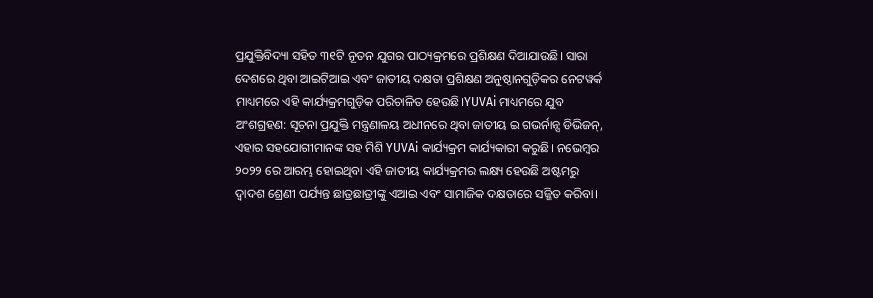ପ୍ରଯୁକ୍ତିବିଦ୍ୟା ସହିତ ୩୧ଟି ନୂତନ ଯୁଗର ପାଠ୍ୟକ୍ରମରେ ପ୍ରଶିକ୍ଷଣ ଦିଆଯାଉଛି। ସାରା ଦେଶରେ ଥିବା ଆଇଟିଆଇ ଏବଂ ଜାତୀୟ ଦକ୍ଷତା ପ୍ରଶିକ୍ଷଣ ଅନୁଷ୍ଠାନଗୁଡ଼ିକର ନେଟୱର୍କ ମାଧ୍ୟମରେ ଏହି କାର୍ଯ୍ୟକ୍ରମଗୁଡ଼ିକ ପରିଚାଳିତ ହେଉଛି।YUVAi ମାଧ୍ୟମରେ ଯୁବ ଅଂଶଗ୍ରହଣ: ସୂଚନା ପ୍ରଯୁକ୍ତି ମନ୍ତ୍ରଣାଳୟ ଅଧୀନରେ ଥିବା ଜାତୀୟ ଇ ଗଭର୍ନାନ୍ସ ଡିଭିଜନ୍, ଏହାର ସହଯୋଗୀମାନଙ୍କ ସହ ମିଶି YUVAi କାର୍ଯ୍ୟକ୍ରମ କାର୍ଯ୍ୟକାରୀ କରୁଛି। ନଭେମ୍ବର ୨୦୨୨ ରେ ଆରମ୍ଭ ହୋଇଥିବା ଏହି ଜାତୀୟ କାର୍ଯ୍ୟକ୍ରମର ଲକ୍ଷ୍ୟ ହେଉଛି ଅଷ୍ଟମରୁ ଦ୍ୱାଦଶ ଶ୍ରେଣୀ ପର୍ଯ୍ୟନ୍ତ ଛାତ୍ରଛାତ୍ରୀଙ୍କୁ ଏଆଇ ଏବଂ ସାମାଜିକ ଦକ୍ଷତାରେ ସଜ୍ଜିତ କରିବା।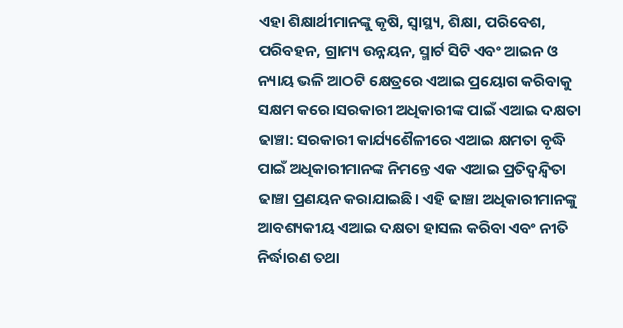ଏହା ଶିକ୍ଷାର୍ଥୀମାନଙ୍କୁ କୃଷି, ସ୍ୱାସ୍ଥ୍ୟ, ଶିକ୍ଷା, ପରିବେଶ, ପରିବହନ, ଗ୍ରାମ୍ୟ ଉନ୍ନୟନ, ସ୍ମାର୍ଟ ସିଟି ଏବଂ ଆଇନ ଓ ନ୍ୟାୟ ଭଳି ଆଠଟି କ୍ଷେତ୍ରରେ ଏଆଇ ପ୍ରୟୋଗ କରିବାକୁ ସକ୍ଷମ କରେ।ସରକାରୀ ଅଧିକାରୀଙ୍କ ପାଇଁ ଏଆଇ ଦକ୍ଷତା ଢାଞ୍ଚା: ସରକାରୀ କାର୍ଯ୍ୟଶୈଳୀରେ ଏଆଇ କ୍ଷମତା ବୃଦ୍ଧି ପାଇଁ ଅଧିକାରୀମାନଙ୍କ ନିମନ୍ତେ ଏକ ଏଆଇ ପ୍ରତିଦ୍ୱନ୍ଦ୍ୱିତା ଢାଞ୍ଚା ପ୍ରଣୟନ କରାଯାଇଛି। ଏହି ଢାଞ୍ଚା ଅଧିକାରୀମାନଙ୍କୁ ଆବଶ୍ୟକୀୟ ଏଆଇ ଦକ୍ଷତା ହାସଲ କରିବା ଏବଂ ନୀତି ନିର୍ଦ୍ଧାରଣ ତଥା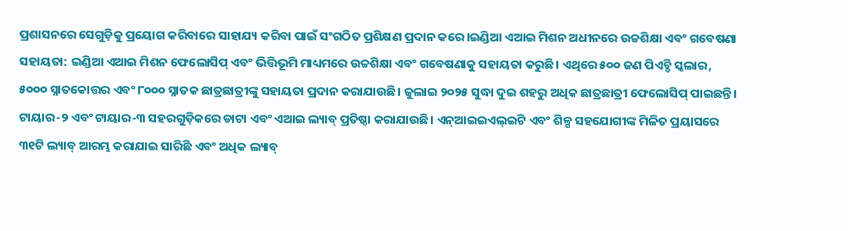ପ୍ରଶାସନରେ ସେଗୁଡ଼ିକୁ ପ୍ରୟୋଗ କରିବାରେ ସାହାଯ୍ୟ କରିବା ପାଇଁ ସଂଗଠିତ ପ୍ରଶିକ୍ଷଣ ପ୍ରଦାନ କରେ।ଇଣ୍ଡିଆ ଏଆଇ ମିଶନ ଅଧୀନରେ ଉଚ୍ଚଶିକ୍ଷା ଏବଂ ଗବେଷଣା ସହାୟତା: ଇଣ୍ଡିଆ ଏଆଇ ମିଶନ ଫେଲୋସିପ୍ ଏବଂ ଭିତ୍ତିଭୂମି ମାଧ୍ୟମରେ ଉଚ୍ଚଶିକ୍ଷା ଏବଂ ଗବେଷଣାକୁ ସହାୟତା କରୁଛି। ଏଥିରେ ୫୦୦ ଜଣ ପିଏଚ୍ଡି ସ୍କଲାର, ୫୦୦୦ ସ୍ନାତକୋତ୍ତର ଏବଂ ୮୦୦୦ ସ୍ନାତକ ଛାତ୍ରଛାତ୍ରୀଙ୍କୁ ସହାୟତା ପ୍ରଦାନ କରାଯାଉଛି। ଜୁଲାଇ ୨୦୨୫ ସୁଦ୍ଧା ଦୁଇ ଶହରୁ ଅଧିକ ଛାତ୍ରଛାତ୍ରୀ ଫେଲୋସିପ୍ ପାଇଛନ୍ତି। ଟାୟାର-୨ ଏବଂ ଟାୟାର-୩ ସହରଗୁଡ଼ିକରେ ଡାଟା ଏବଂ ଏଆଇ ଲ୍ୟାବ୍ ପ୍ରତିଷ୍ଠା କରାଯାଉଛି। ଏନ୍ଆଇଇଏଲ୍ଇଟି ଏବଂ ଶିଳ୍ପ ସହଯୋଗୀଙ୍କ ମିଳିତ ପ୍ରୟାସରେ ୩୧ଟି ଲ୍ୟାବ୍ ଆରମ୍ଭ କରାଯାଇ ସାରିଛି ଏବଂ ଅଧିକ ଲ୍ୟାବ୍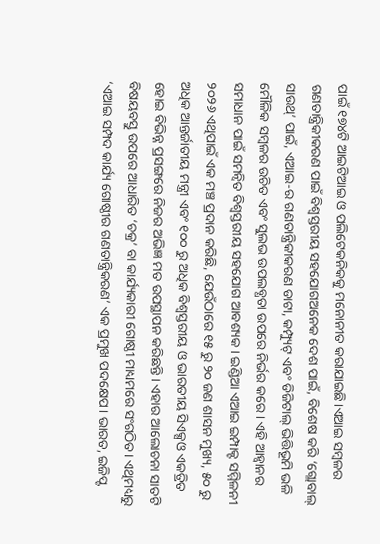ପାଇଁ ୧୭୪ଟି ଆଇଟିଆଇ ଓ ପଲିଟେକନିକକୁ ମନୋନୀତ କରାଯାଇଛି।ଏଆଇ ସମ୍ବଳର ଗଣତାନ୍ତ୍ରିକୀକରଣ ପାଇଁ ବିଶ୍ୱସ୍ତରୀୟ ସହଯୋଗଅନେକ ଦେଶ ପାଇଁ, ବିଶେଷ କରି ‘ଗ୍ଲୋବାଲ୍ ସାଉଥ୍’ ପାଇଁ, ଏଆଇ-ର ଗଣତାନ୍ତ୍ରିକୀକରଣ ଡାଟା, କମ୍ପ୍ୟୁଟ୍ ଏବଂ ଡିଜିଟାଲ୍ ଭିତ୍ତିଭୂମି ଭଳି ମୌଳିକ ସମ୍ବଳର ଉଚିତ ଏବଂ ସୁଲଭ ଉପଲବ୍ଧତା ଉପରେ ନିର୍ଭର କରେ। ଏହି ଆହ୍ୱାନର ସମାଧାନ ପାଇଁ ସମନ୍ୱିତ ବିଶ୍ୱସ୍ତରୀୟ ସହଯୋଗ ଆବଶ୍ୟକ। ଇଣ୍ଡିଆ ଏଆଇ ଇମ୍ପାକ୍ଟ ସମ୍ମିଳନୀ ୨୦୨୬ ଏଥିପାଇଁ ଏକ ମଞ୍ଚ ପ୍ରଦାନ କରିଛି, ଯେଉଁଠାରେ ୧୫ ରୁ ୨୦ ଜଣ ଶାସନ ମୁଖ୍ୟ, ୫୦ ରୁ ଅଧିକ ଆନ୍ତର୍ଜାତୀୟ ମନ୍ତ୍ରୀ ଏବଂ ୧୦୦ ରୁ ଅଧିକ ବିଶ୍ୱସ୍ତରୀୟ ଓ ଭାରତୀୟ ସିଏକ୍ସଓ ଏକତ୍ରିତ ହୋଇ ବିଭିନ୍ନ ପ୍ରସଙ୍ଗରେ ନିଜର ଅଭିଜ୍ଞ ମତ ଉପସ୍ଥାପନ କରିଛନ୍ତି। ଏହାର ଆଲୋଚନା ସାତଟି ବିଷୟବସ୍ତୁ ଉପରେ ଆଧାରିତ ‘ଚକ୍ର’ ବା କାର୍ଯ୍ୟକାରୀ ଗୋଷ୍ଠୀ ମାଧ୍ୟମରେ ସଂଗଠିତ। ଏଥିମଧ୍ୟରୁ ‘ଏଆଇ ସମ୍ପଦ କାର୍ଯ୍ୟ ଗୋଷ୍ଠୀର ଗଣତାନ୍ତ୍ରିକରଣ’ ଏକ ପ୍ରମୁଖ ପଦକ୍ଷେପ। ଭାରତ, ଇଜିପ୍ଟ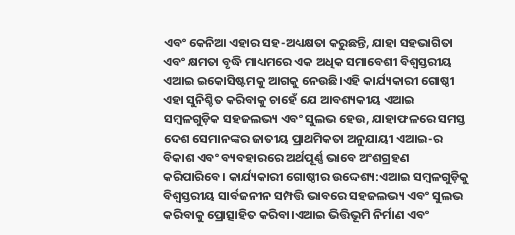ଏବଂ କେନିଆ ଏହାର ସହ-ଅଧ୍ୟକ୍ଷତା କରୁଛନ୍ତି, ଯାହା ସହଭାଗିତା ଏବଂ କ୍ଷମତା ବୃଦ୍ଧି ମାଧ୍ୟମରେ ଏକ ଅଧିକ ସମାବେଶୀ ବିଶ୍ୱସ୍ତରୀୟ ଏଆଇ ଇକୋସିଷ୍ଟମକୁ ଆଗକୁ ନେଉଛି।ଏହି କାର୍ଯ୍ୟକାରୀ ଗୋଷ୍ଠୀ ଏହା ସୁନିଶ୍ଚିତ କରିବାକୁ ଚାହେଁ ଯେ ଆବଶ୍ୟକୀୟ ଏଆଇ ସମ୍ବଳଗୁଡ଼ିକ ସହଜଲଭ୍ୟ ଏବଂ ସୁଲଭ ହେଉ, ଯାହାଫଳରେ ସମସ୍ତ ଦେଶ ସେମାନଙ୍କର ଜାତୀୟ ପ୍ରାଥମିକତା ଅନୁଯାୟୀ ଏଆଇ-ର ବିକାଶ ଏବଂ ବ୍ୟବହାରରେ ଅର୍ଥପୂର୍ଣ୍ଣ ଭାବେ ଅଂଶଗ୍ରହଣ କରିପାରିବେ। କାର୍ଯ୍ୟକାରୀ ଗୋଷ୍ଠୀର ଉଦ୍ଦେଶ୍ୟ:ଏଆଇ ସମ୍ବଳଗୁଡ଼ିକୁ ବିଶ୍ୱସ୍ତରୀୟ ସାର୍ବଜନୀନ ସମ୍ପତ୍ତି ଭାବରେ ସହଜଲଭ୍ୟ ଏବଂ ସୁଲଭ କରିବାକୁ ପ୍ରୋତ୍ସାହିତ କରିବା।ଏଆଇ ଭିତ୍ତିଭୂମି ନିର୍ମାଣ ଏବଂ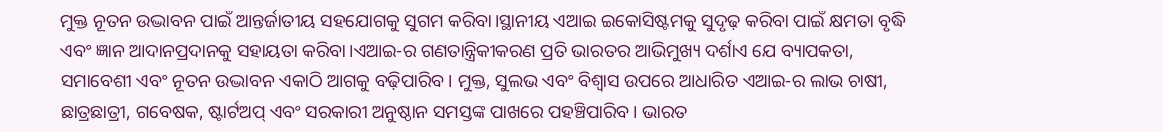ମୁକ୍ତ ନୂତନ ଉଦ୍ଭାବନ ପାଇଁ ଆନ୍ତର୍ଜାତୀୟ ସହଯୋଗକୁ ସୁଗମ କରିବା।ସ୍ଥାନୀୟ ଏଆଇ ଇକୋସିଷ୍ଟମକୁ ସୁଦୃଢ଼ କରିବା ପାଇଁ କ୍ଷମତା ବୃଦ୍ଧି ଏବଂ ଜ୍ଞାନ ଆଦାନପ୍ରଦାନକୁ ସହାୟତା କରିବା।ଏଆଇ-ର ଗଣତାନ୍ତ୍ରିକୀକରଣ ପ୍ରତି ଭାରତର ଆଭିମୁଖ୍ୟ ଦର୍ଶାଏ ଯେ ବ୍ୟାପକତା, ସମାବେଶୀ ଏବଂ ନୂତନ ଉଦ୍ଭାବନ ଏକାଠି ଆଗକୁ ବଢ଼ିପାରିବ। ମୁକ୍ତ, ସୁଲଭ ଏବଂ ବିଶ୍ୱାସ ଉପରେ ଆଧାରିତ ଏଆଇ-ର ଲାଭ ଚାଷୀ, ଛାତ୍ରଛାତ୍ରୀ, ଗବେଷକ, ଷ୍ଟାର୍ଟଅପ୍ ଏବଂ ସରକାରୀ ଅନୁଷ୍ଠାନ ସମସ୍ତଙ୍କ ପାଖରେ ପହଞ୍ଚିପାରିବ। ଭାରତ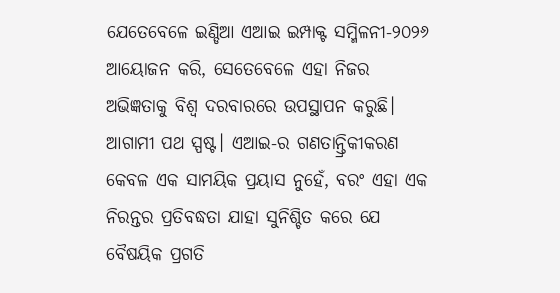ଯେତେବେଳେ ଇଣ୍ଡିଆ ଏଆଇ ଇମ୍ପାକ୍ଟ ସମ୍ମିଳନୀ-୨୦୨୬ ଆୟୋଜନ କରି, ସେତେବେଳେ ଏହା ନିଜର ଅଭିଜ୍ଞତାକୁ ବିଶ୍ୱ ଦରବାରରେ ଉପସ୍ଥାପନ କରୁଛି। ଆଗାମୀ ପଥ ସ୍ପଷ୍ଟ। ଏଆଇ-ର ଗଣତାନ୍ତ୍ରିକୀକରଣ କେବଳ ଏକ ସାମୟିକ ପ୍ରୟାସ ନୁହେଁ, ବରଂ ଏହା ଏକ ନିରନ୍ତର ପ୍ରତିବଦ୍ଧତା ଯାହା ସୁନିଶ୍ଚିତ କରେ ଯେ ବୈଷୟିକ ପ୍ରଗତି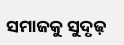ସମାଜକୁ ସୁଦୃଢ଼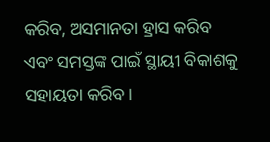କରିବ, ଅସମାନତା ହ୍ରାସ କରିବ ଏବଂ ସମସ୍ତଙ୍କ ପାଇଁ ସ୍ଥାୟୀ ବିକାଶକୁ ସହାୟତା କରିବ।